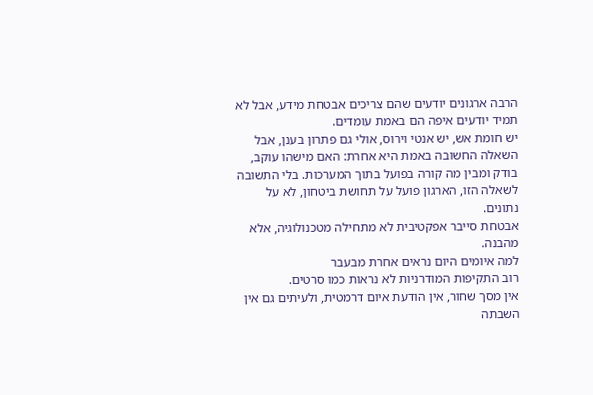הרבה ארגונים יודעים שהם צריכים אבטחת מידע, אבל לא תמיד יודעים איפה הם באמת עומדים.
יש חומת אש, יש אנטי וירוס, אולי גם פתרון בענן, אבל השאלה החשובה באמת היא אחרת: האם מישהו עוקב, בודק ומבין מה קורה בפועל בתוך המערכות. בלי התשובה לשאלה הזו, הארגון פועל על תחושת ביטחון, לא על נתונים.
אבטחת סייבר אפקטיבית לא מתחילה מטכנולוגיה, אלא מהבנה.
למה איומים היום נראים אחרת מבעבר
רוב התקיפות המודרניות לא נראות כמו סרטים.
אין מסך שחור, אין הודעת איום דרמטית, ולעיתים גם אין השבתה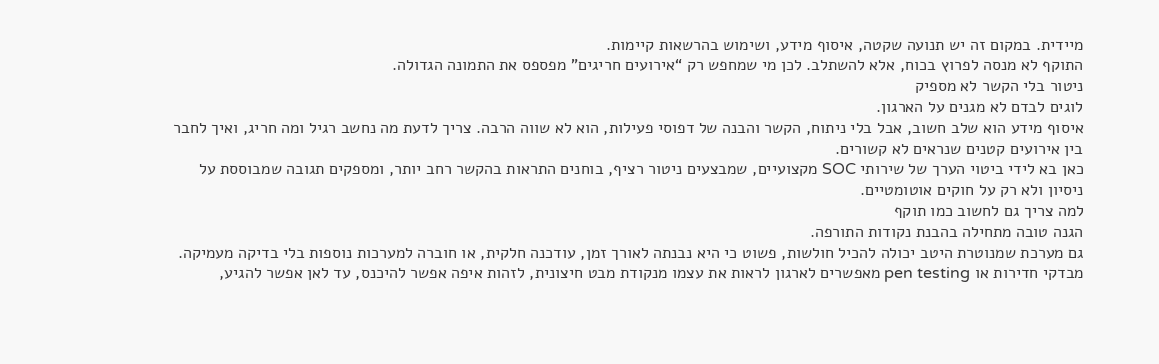מיידית. במקום זה יש תנועה שקטה, איסוף מידע, ושימוש בהרשאות קיימות.
התוקף לא מנסה לפרוץ בכוח, אלא להשתלב. לכן מי שמחפש רק “אירועים חריגים” מפספס את התמונה הגדולה.
ניטור בלי הקשר לא מספיק
לוגים לבדם לא מגנים על הארגון.
איסוף מידע הוא שלב חשוב, אבל בלי ניתוח, הקשר והבנה של דפוסי פעילות, הוא לא שווה הרבה. צריך לדעת מה נחשב רגיל ומה חריג, ואיך לחבר בין אירועים קטנים שנראים לא קשורים.
כאן בא לידי ביטוי הערך של שירותי SOC מקצועיים, שמבצעים ניטור רציף, בוחנים התראות בהקשר רחב יותר, ומספקים תגובה שמבוססת על ניסיון ולא רק על חוקים אוטומטיים.
למה צריך גם לחשוב כמו תוקף
הגנה טובה מתחילה בהבנת נקודות התורפה.
גם מערכת שמנוטרת היטב יכולה להכיל חולשות, פשוט כי היא נבנתה לאורך זמן, עודכנה חלקית, או חוברה למערכות נוספות בלי בדיקה מעמיקה.
מבדקי חדירות או pen testing מאפשרים לארגון לראות את עצמו מנקודת מבט חיצונית, לזהות איפה אפשר להיכנס, עד לאן אפשר להגיע,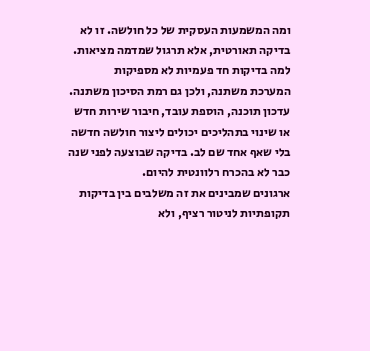ומה המשמעות העסקית של כל חולשה. זו לא בדיקה תאורטית, אלא תרגול שמדמה מציאות.
למה בדיקות חד פעמיות לא מספיקות
המערכת משתנה, ולכן גם רמת הסיכון משתנה.
עדכון תוכנה, הוספת עובד, חיבור שירות חדש או שינוי בתהליכים יכולים ליצור חולשה חדשה בלי שאף אחד שם לב. בדיקה שבוצעה לפני שנה כבר לא בהכרח רלוונטית להיום.
ארגונים שמבינים את זה משלבים בין בדיקות תקופתיות לניטור רציף, ולא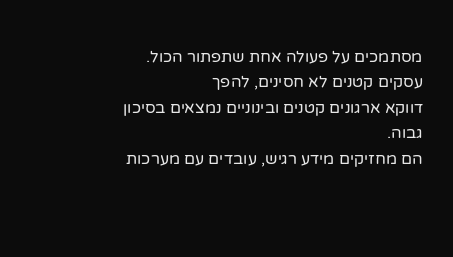מסתמכים על פעולה אחת שתפתור הכול.
עסקים קטנים לא חסינים, להפך
דווקא ארגונים קטנים ובינוניים נמצאים בסיכון גבוה.
הם מחזיקים מידע רגיש, עובדים עם מערכות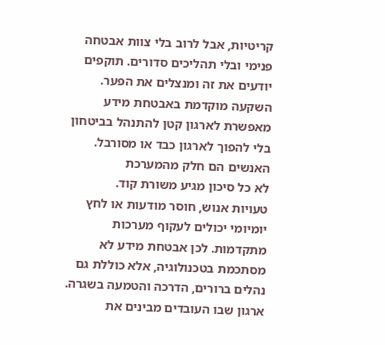קריטיות, אבל לרוב בלי צוות אבטחה פנימי ובלי תהליכים סדורים. תוקפים יודעים את זה ומנצלים את הפער.
השקעה מוקדמת באבטחת מידע מאפשרת לארגון קטן להתנהל בביטחון בלי להפוך לארגון כבד או מסורבל.
האנשים הם חלק מהמערכת
לא כל סיכון מגיע משורת קוד.
טעויות אנוש, חוסר מודעות או לחץ יומיומי יכולים לעקוף מערכות מתקדמות. לכן אבטחת מידע לא מסתכמת בטכנולוגיה, אלא כוללת גם נהלים ברורים, הדרכה והטמעה בשגרה.
ארגון שבו העובדים מבינים את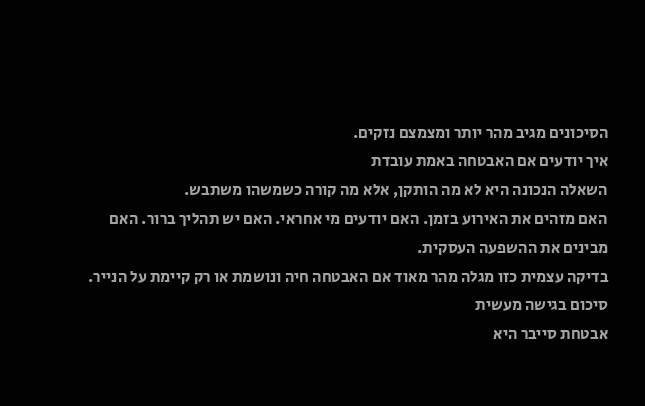הסיכונים מגיב מהר יותר ומצמצם נזקים.
איך יודעים אם האבטחה באמת עובדת
השאלה הנכונה היא לא מה הותקן, אלא מה קורה כשמשהו משתבש.
האם מזהים את האירוע בזמן. האם יודעים מי אחראי. האם יש תהליך ברור. האם מבינים את ההשפעה העסקית.
בדיקה עצמית כזו מגלה מהר מאוד אם האבטחה חיה ונושמת או רק קיימת על הנייר.
סיכום בגישה מעשית
אבטחת סייבר היא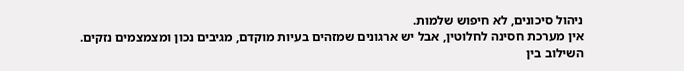ניהול סיכונים, לא חיפוש שלמות.
אין מערכת חסינה לחלוטין, אבל יש ארגונים שמזהים בעיות מוקדם, מגיבים נכון ומצמצמים נזקים.
השילוב בין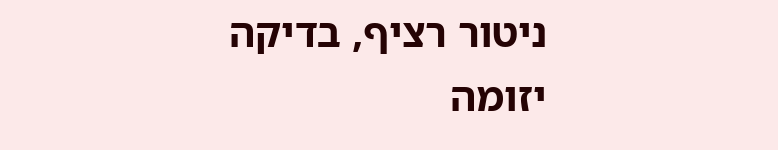ניטור רציף, בדיקה יזומה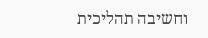וחשיבה תהליכית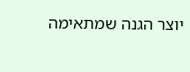יוצר הגנה שמתאימה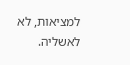למציאות, לא לאשליה.